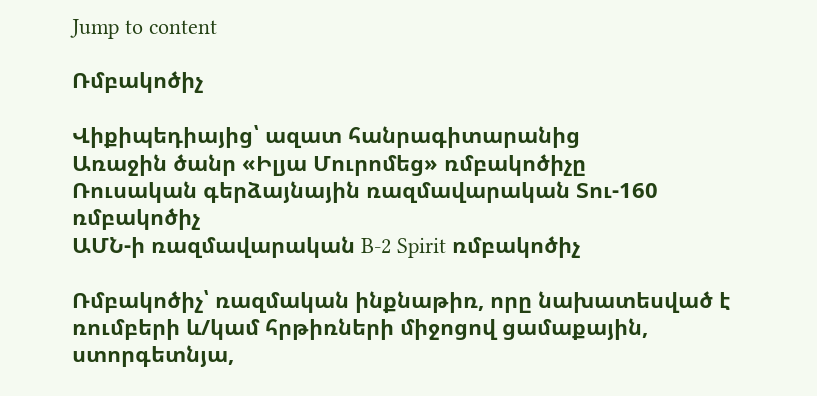Jump to content

Ռմբակոծիչ

Վիքիպեդիայից՝ ազատ հանրագիտարանից
Առաջին ծանր «Իլյա Մուրոմեց» ռմբակոծիչը
Ռուսական գերձայնային ռազմավարական Տու-160 ռմբակոծիչ
ԱՄՆ-ի ռազմավարական B-2 Spirit ռմբակոծիչ

Ռմբակոծիչ՝ ռազմական ինքնաթիռ, որը նախատեսված է ռումբերի և/կամ հրթիռների միջոցով ցամաքային, ստորգետնյա,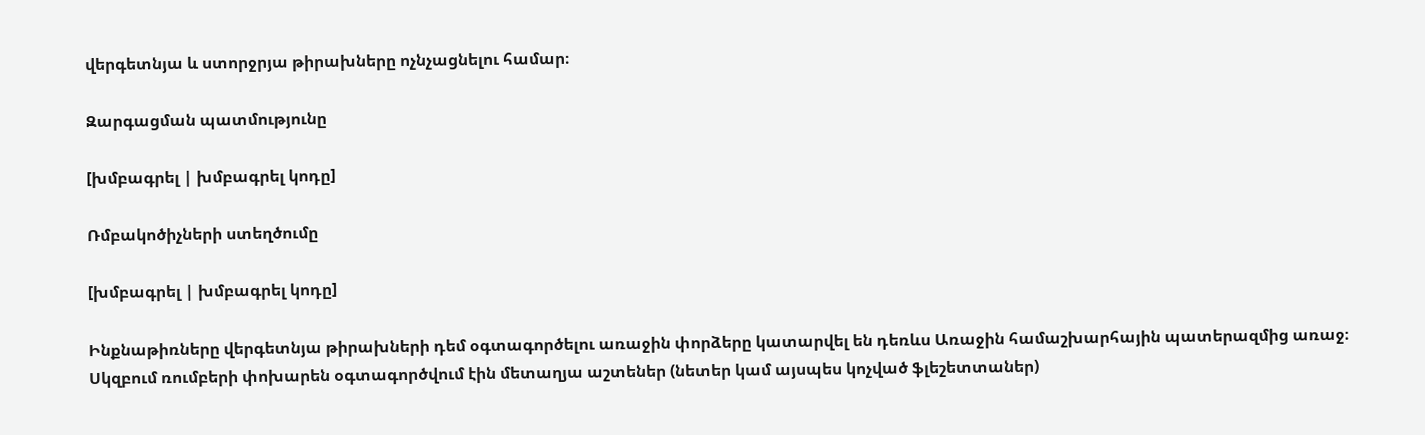վերգետնյա և ստորջրյա թիրախները ոչնչացնելու համար։

Զարգացման պատմությունը

[խմբագրել | խմբագրել կոդը]

Ռմբակոծիչների ստեղծումը

[խմբագրել | խմբագրել կոդը]

Ինքնաթիռները վերգետնյա թիրախների դեմ օգտագործելու առաջին փորձերը կատարվել են դեռևս Առաջին համաշխարհային պատերազմից առաջ։ Սկզբում ռումբերի փոխարեն օգտագործվում էին մետաղյա աշտեներ (նետեր կամ այսպես կոչված ֆլեշետտաներ)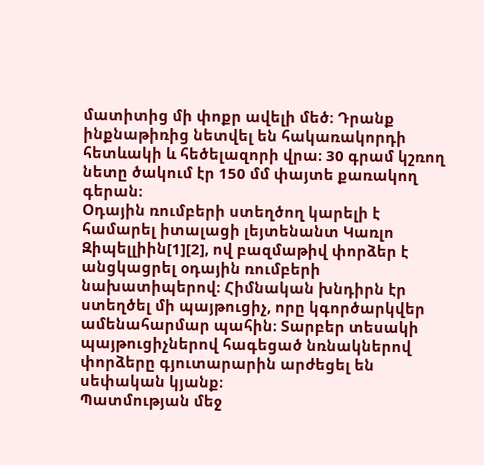մատիտից մի փոքր ավելի մեծ։ Դրանք ինքնաթիռից նետվել են հակառակորդի հետևակի և հեծելազորի վրա։ 30 գրամ կշռող նետը ծակում էր 150 մմ փայտե քառակող գերան։
Օդային ռումբերի ստեղծող կարելի է համարել իտալացի լեյտենանտ Կառլո Զիպելլիին[1][2], ով բազմաթիվ փորձեր է անցկացրել օդային ռումբերի նախատիպերով։ Հիմնական խնդիրն էր ստեղծել մի պայթուցիչ, որը կգործարկվեր ամենահարմար պահին։ Տարբեր տեսակի պայթուցիչներով հագեցած նռնակներով փորձերը գյուտարարին արժեցել են սեփական կյանք։
Պատմության մեջ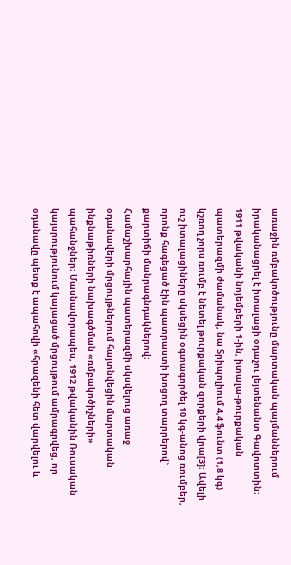առաջին ռմբակոծությունը մարտական պայմաններում իրականացրել է իտալացի օդաչու լեյտենանտ Գավոտտին։ 1911 թվականի նոյեմբերի 1-ին, իտալա-թուրքական պատերազմի ժամանակ, նա Տրիպոլիում 4,4 ֆունտ (1,8 կգ) կշռող չորս ռումբ է նետել թուրքական զորքերի վրա[3]։ Ավելի ուշ իտալացիները սկսեցին օգտագործել 10 կգ-անոց ռումբեր, որոնք հագեցած էին պատրաստի խոցող տարրերով` քարտիճի մանրագնդակներով։
Համաշխարհային պատերազմի սկսվելուց առաջ օդանավերի մրցույթներում հայտնվեցին մարտական ինքնաթիռների նախագծման «ռմբակոծիչների» պահանջներ։ Մասնավորապես, 1912 թվականին Ռուսական կայսրությունում կայացած մրցույթում ամրագրվեց, որ օդանավը պետք է ապահովի «հրազենի հետ վարվելու և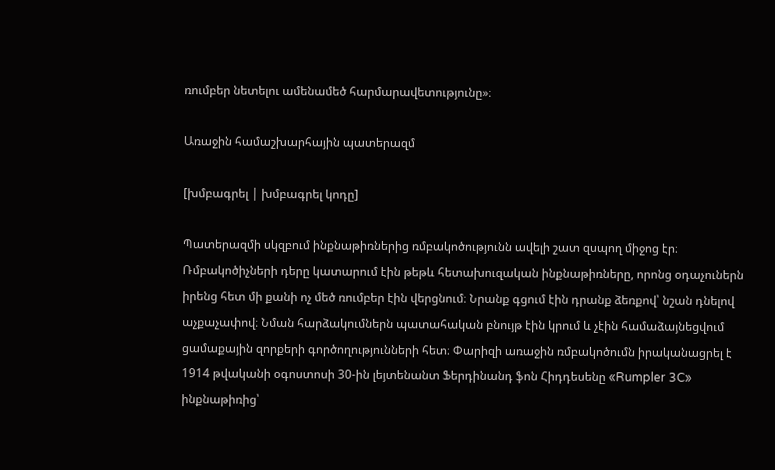ռումբեր նետելու ամենամեծ հարմարավետությունը»։

Առաջին համաշխարհային պատերազմ

[խմբագրել | խմբագրել կոդը]

Պատերազմի սկզբում ինքնաթիռներից ռմբակոծությունն ավելի շատ զսպող միջոց էր։ Ռմբակոծիչների դերը կատարում էին թեթև հետախուզական ինքնաթիռները, որոնց օդաչուներն իրենց հետ մի քանի ոչ մեծ ռումբեր էին վերցնում։ Նրանք գցում էին դրանք ձեռքով՝ նշան դնելով աչքաչափով։ Նման հարձակումներն պատահական բնույթ էին կրում և չէին համաձայնեցվում ցամաքային զորքերի գործողությունների հետ։ Փարիզի առաջին ռմբակոծումն իրականացրել է 1914 թվականի օգոստոսի 30-ին լեյտենանտ Ֆերդինանդ ֆոն Հիդդեսենը «Rumpler 3C» ինքնաթիռից՝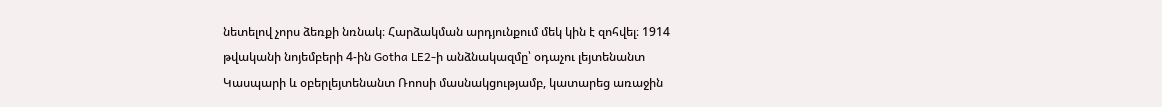նետելով չորս ձեռքի նռնակ։ Հարձակման արդյունքում մեկ կին է զոհվել։ 1914 թվականի նոյեմբերի 4-ին Gotha LE2-ի անձնակազմը՝ օդաչու լեյտենանտ Կասպարի և օբերլեյտենանտ Ռոոսի մասնակցությամբ, կատարեց առաջին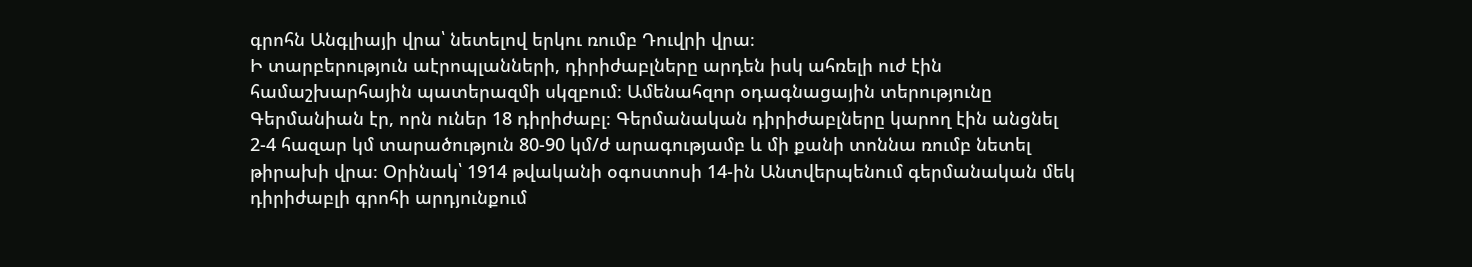գրոհն Անգլիայի վրա՝ նետելով երկու ռումբ Դուվրի վրա։
Ի տարբերություն աէրոպլանների, դիրիժաբլները արդեն իսկ ահռելի ուժ էին համաշխարհային պատերազմի սկզբում։ Ամենահզոր օդագնացային տերությունը Գերմանիան էր, որն ուներ 18 դիրիժաբլ։ Գերմանական դիրիժաբլները կարող էին անցնել 2-4 հազար կմ տարածություն 80-90 կմ/ժ արագությամբ և մի քանի տոննա ռումբ նետել թիրախի վրա։ Օրինակ՝ 1914 թվականի օգոստոսի 14-ին Անտվերպենում գերմանական մեկ դիրիժաբլի գրոհի արդյունքում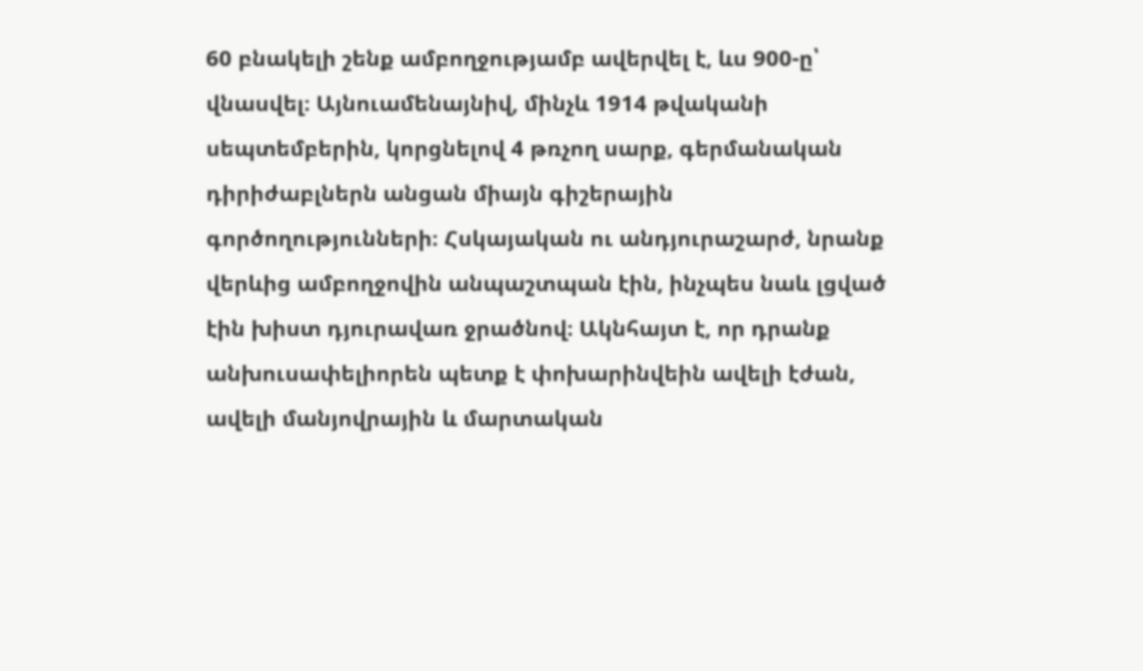60 բնակելի շենք ամբողջությամբ ավերվել է, ևս 900-ը՝ վնասվել։ Այնուամենայնիվ, մինչև 1914 թվականի սեպտեմբերին, կորցնելով 4 թռչող սարք, գերմանական դիրիժաբլներն անցան միայն գիշերային գործողությունների։ Հսկայական ու անդյուրաշարժ, նրանք վերևից ամբողջովին անպաշտպան էին, ինչպես նաև լցված էին խիստ դյուրավառ ջրածնով։ Ակնհայտ է, որ դրանք անխուսափելիորեն պետք է փոխարինվեին ավելի էժան, ավելի մանյովրային և մարտական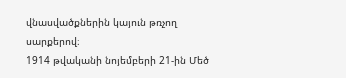վնասվածքներին կայուն թռչող սարքերով։
1914 թվականի նոյեմբերի 21-ին Մեծ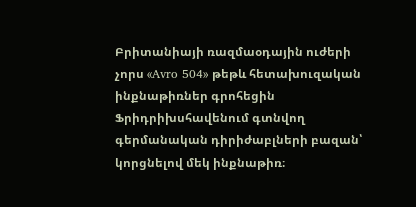Բրիտանիայի ռազմաօդային ուժերի չորս «Avro 504» թեթև հետախուզական ինքնաթիռներ գրոհեցին Ֆրիդրիխսհավենում գտնվող գերմանական դիրիժաբլների բազան՝ կորցնելով մեկ ինքնաթիռ։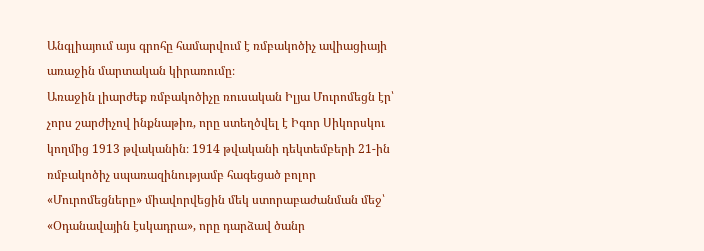Անգլիայում այս գրոհը համարվում է ռմբակոծիչ ավիացիայի առաջին մարտական կիրառումը։
Առաջին լիարժեք ռմբակոծիչը ռուսական Իլյա Մուրոմեցն էր՝ չորս շարժիչով ինքնաթիռ, որը ստեղծվել է Իգոր Սիկորսկու կողմից 1913 թվականին։ 1914 թվականի դեկտեմբերի 21-ին ռմբակոծիչ սպառազինությամբ հագեցած բոլոր «Մուրոմեցները» միավորվեցին մեկ ստորաբաժանման մեջ՝ «Օդանավային էսկադրա», որը դարձավ ծանր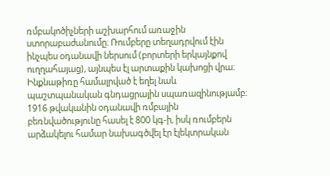ռմբակոծիչների աշխարհում առաջին ստորաբաժանումը։ Ռումբերը տեղադրվում էին ինչպես օդանավի ներսում (բորտերի երկայնքով ուղղահայաց), այնպես էլ արտաքին կախոցի վրա։ Ինքնաթիռը համալրված է եղել նաև պաշտպանական գնդացրային սպառազինությամբ։ 1916 թվականին օդանավի ռմբային բեռնվածությունը հասել է 800 կգ-ի, իսկ ռումբերն արձակելու համար նախագծվել էր էլեկտրական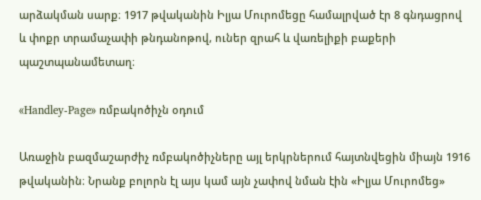արձակման սարք։ 1917 թվականին Իլյա Մուրոմեցը համալրված էր 8 գնդացրով և փոքր տրամաչափի թնդանոթով, ուներ զրահ և վառելիքի բաքերի պաշտպանամետաղ։

«Handley-Page» ռմբակոծիչն օդում

Առաջին բազմաշարժիչ ռմբակոծիչները այլ երկրներում հայտնվեցին միայն 1916 թվականին։ Նրանք բոլորն էլ այս կամ այն չափով նման էին «Իլյա Մուրոմեց»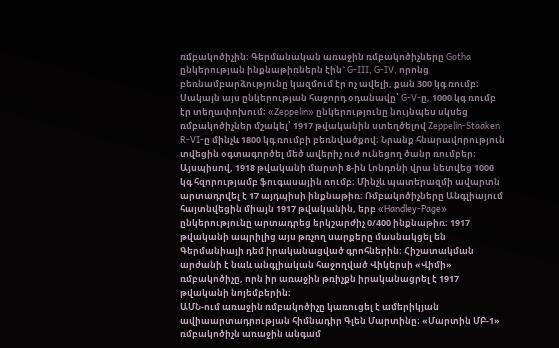ռմբակոծիչին։ Գերմանական առաջին ռմբակոծիչները Gotha ընկերության ինքնաթիռներն էին` G-III, G-IV, որոնց բեռնամբարձությունը կազմում էր ոչ ավելի, քան 300 կգ ռումբ։ Սակայն այս ընկերության հաջորդ օդանավը՝ G-V-ը, 1000 կգ ռումբ էր տեղափոխում։ «Zeppelin» ընկերությունը նույնպես սկսեց ռմբակոծիչներ մշակել՝ 1917 թվականին ստեղծելով Zeppelin-Staaken R-VI-ը մինչև 1800 կգ ռումբի բեռնվածքով։ Նրանք հնարավորություն տվեցին օգտագործել մեծ ավերիչ ուժ ունեցող ծանր ռումբեր։ Այսպիսով, 1918 թվականի մարտի 8-ին Լոնդոնի վրա նետվեց 1000 կգ հզորությամբ ֆուգասային ռումբ։ Մինչև պատերազմի ավարտն արտադրվել է 17 այդպիսի ինքնաթիռ։ Ռմբակոծիչները Անգլիայում հայտնվեցին միայն 1917 թվականին, երբ «Handley-Page» ընկերությունը արտադրեց երկշարժիչ 0/400 ինքնաթիռ։ 1917 թվականի ապրիլից այս թռչող սարքերը մասնակցել են Գերմանիայի դեմ իրականացված գրոհներին։ Հիշատակման արժանի է նաև անգլիական հաջողված Վիկերսի «Վիմի» ռմբակոծիչը, որն իր առաջին թռիչքն իրականացրել է 1917 թվականի նոյեմբերին։
ԱՄՆ-ում առաջին ռմբակոծիչը կառուցել է ամերիկյան ավիաարտադրության հիմնադիր Գլեն Մարտինը։ «Մարտին ՄԲ-1» ռմբակոծիչն առաջին անգամ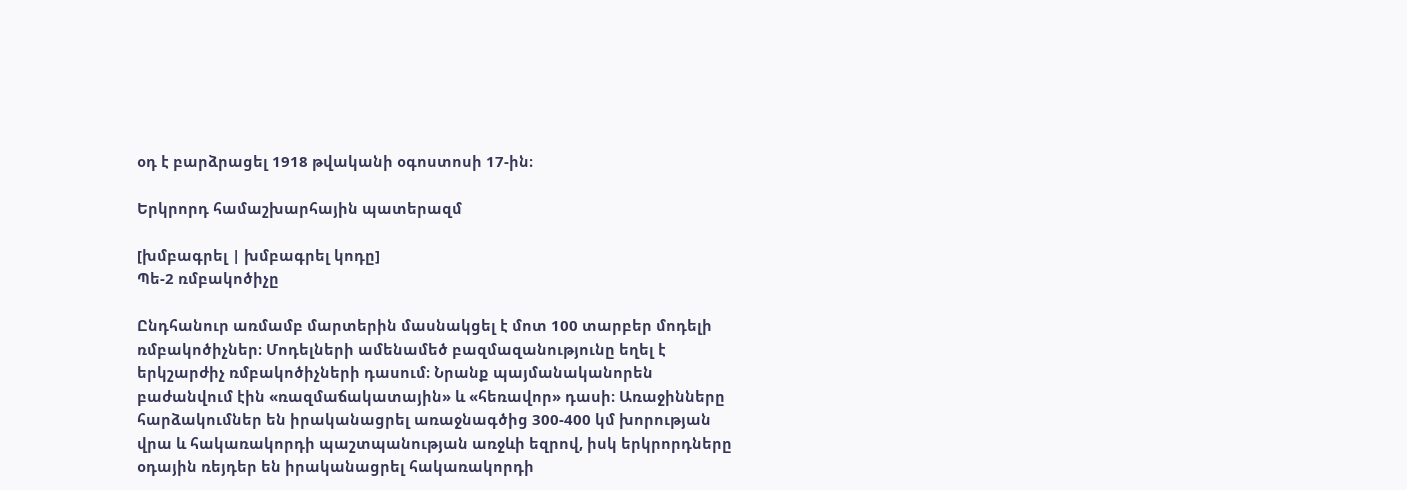օդ է բարձրացել 1918 թվականի օգոստոսի 17-ին։

Երկրորդ համաշխարհային պատերազմ

[խմբագրել | խմբագրել կոդը]
Պե-2 ռմբակոծիչը

Ընդհանուր առմամբ մարտերին մասնակցել է մոտ 100 տարբեր մոդելի ռմբակոծիչներ։ Մոդելների ամենամեծ բազմազանությունը եղել է երկշարժիչ ռմբակոծիչների դասում։ Նրանք պայմանականորեն բաժանվում էին «ռազմաճակատային» և «հեռավոր» դասի։ Առաջինները հարձակումներ են իրականացրել առաջնագծից 300-400 կմ խորության վրա և հակառակորդի պաշտպանության առջևի եզրով, իսկ երկրորդները օդային ռեյդեր են իրականացրել հակառակորդի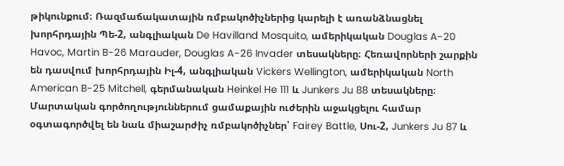թիկունքում։ Ռազմաճակատային ռմբակոծիչներից կարելի է առանձնացնել խորհրդային Պե-2, անգլիական De Havilland Mosquito, ամերիկական Douglas A-20 Havoc, Martin B-26 Marauder, Douglas A-26 Invader տեսակները։ Հեռավորների շարքին են դասվում խորհրդային Իլ-4, անգլիական Vickers Wellington, ամերիկական North American B-25 Mitchell, գերմանական Heinkel He 111 և Junkers Ju 88 տեսակները։
Մարտական գործողություններում ցամաքային ուժերին աջակցելու համար օգտագործվել են նաև միաշարժիչ ռմբակոծիչներ՝ Fairey Battle, Սու-2, Junkers Ju 87 և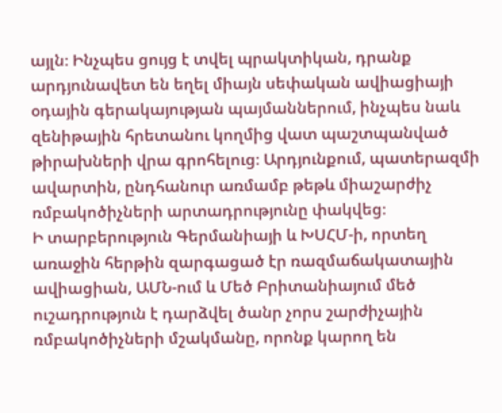այլն։ Ինչպես ցույց է տվել պրակտիկան, դրանք արդյունավետ են եղել միայն սեփական ավիացիայի օդային գերակայության պայմաններում, ինչպես նաև զենիթային հրետանու կողմից վատ պաշտպանված թիրախների վրա գրոհելուց։ Արդյունքում, պատերազմի ավարտին, ընդհանուր առմամբ թեթև միաշարժիչ ռմբակոծիչների արտադրությունը փակվեց։
Ի տարբերություն Գերմանիայի և ԽՍՀՄ-ի, որտեղ առաջին հերթին զարգացած էր ռազմաճակատային ավիացիան, ԱՄՆ-ում և Մեծ Բրիտանիայում մեծ ուշադրություն է դարձվել ծանր չորս շարժիչային ռմբակոծիչների մշակմանը, որոնք կարող են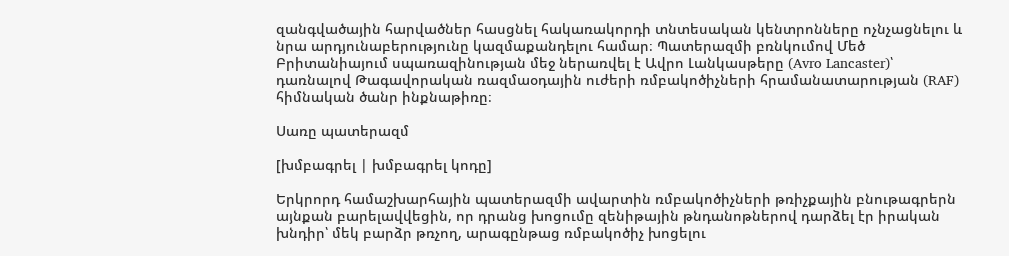զանգվածային հարվածներ հասցնել հակառակորդի տնտեսական կենտրոնները ոչնչացնելու և նրա արդյունաբերությունը կազմաքանդելու համար։ Պատերազմի բռնկումով Մեծ Բրիտանիայում սպառազինության մեջ ներառվել է Ավրո Լանկասթերը (Avro Lancaster)՝ դառնալով Թագավորական ռազմաօդային ուժերի ռմբակոծիչների հրամանատարության (RAF) հիմնական ծանր ինքնաթիռը։

Սառը պատերազմ

[խմբագրել | խմբագրել կոդը]

Երկրորդ համաշխարհային պատերազմի ավարտին ռմբակոծիչների թռիչքային բնութագրերն այնքան բարելավվեցին, որ դրանց խոցումը զենիթային թնդանոթներով դարձել էր իրական խնդիր՝ մեկ բարձր թռչող, արագընթաց ռմբակոծիչ խոցելու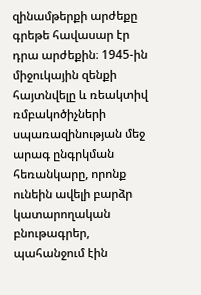զինամթերքի արժեքը գրեթե հավասար էր դրա արժեքին։ 1945-ին միջուկային զենքի հայտնվելը և ռեակտիվ ռմբակոծիչների սպառազինության մեջ արագ ընգրկման հեռանկարը, որոնք ունեին ավելի բարձր կատարողական բնութագրեր, պահանջում էին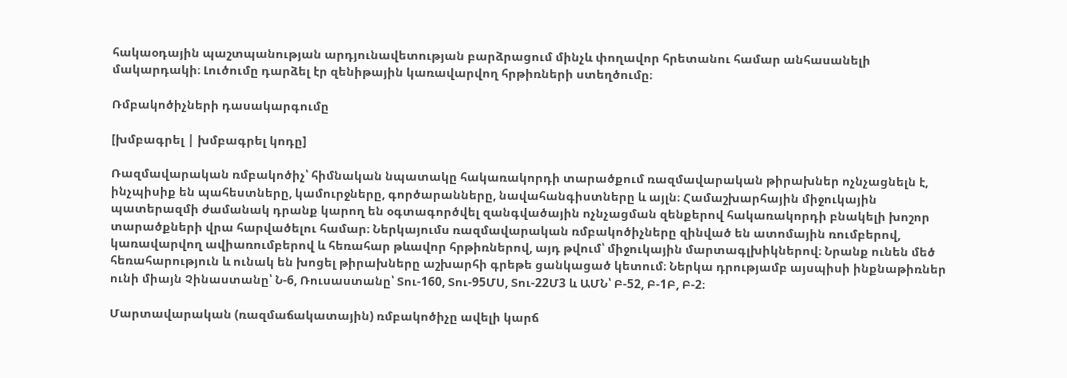հակաօդային պաշտպանության արդյունավետության բարձրացում մինչև փողավոր հրետանու համար անհասանելի մակարդակի։ Լուծումը դարձել էր զենիթային կառավարվող հրթիռների ստեղծումը։

Ռմբակոծիչների դասակարգումը

[խմբագրել | խմբագրել կոդը]

Ռազմավարական ռմբակոծիչ՝ հիմնական նպատակը հակառակորդի տարածքում ռազմավարական թիրախներ ոչնչացնելն է, ինչպիսիք են պահեստները, կամուրջները, գործարանները, նավահանգիստները և այլն։ Համաշխարհային միջուկային պատերազմի ժամանակ դրանք կարող են օգտագործվել զանգվածային ոչնչացման զենքերով հակառակորդի բնակելի խոշոր տարածքների վրա հարվածելու համար։ Ներկայումս ռազմավարական ռմբակոծիչները զինված են ատոմային ռումբերով, կառավարվող ավիառումբերով և հեռահար թևավոր հրթիռներով, այդ թվում՝ միջուկային մարտագլխիկներով։ Նրանք ունեն մեծ հեռահարություն և ունակ են խոցել թիրախները աշխարհի գրեթե ցանկացած կետում։ Ներկա դրությամբ այսպիսի ինքնաթիռներ ունի միայն Չինաստանը՝ Ն-6, Ռուսաստանը՝ Տու-160, Տու-95ՄՍ, Տու-22Մ3 և ԱՄՆ՝ Բ-52, Բ-1Բ, Բ-2։

Մարտավարական (ռազմաճակատային) ռմբակոծիչը ավելի կարճ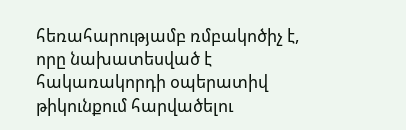հեռահարությամբ ռմբակոծիչ է, որը նախատեսված է հակառակորդի օպերատիվ թիկունքում հարվածելու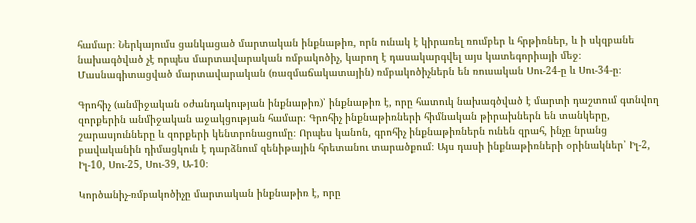համար։ Ներկայումս ցանկացած մարտական ինքնաթիռ, որն ունակ է կիրառել ռումբեր և հրթիռներ, և ի սկզբանե նախագծված չէ որպես մարտավարական ռմբակոծիչ, կարող է դասակարգվել այս կատեգորիայի մեջ։ Մասնագիտացված մարտավարական (ռազմաճակատային) ռմբակոծիչներն են ռուսական Սու-24-ը և Սու-34-ը։

Գրոհիչ (անմիջական օժանդակության ինքնաթիռ)՝ ինքնաթիռ է, որը հատուկ նախագծված է մարտի դաշտում գտնվող զորքերին անմիջական աջակցության համար։ Գրոհիչ ինքնաթիռների հիմնական թիրախներն են տանկերը, շարասյունները և զորքերի կենտրոնացումը։ Որպես կանոն, գրոհիչ ինքնաթիռներն ունեն զրահ, ինչը նրանց բավականին դիմացկուն է դարձնում զենիթային հրետանու տարածքում։ Այս դասի ինքնաթիռների օրինակներ՝ Իլ-2, Իլ-10, Սու-25, Սու-39, Ա-10։

Կործանիչ-ռմբակոծիչը մարտական ինքնաթիռ է, որը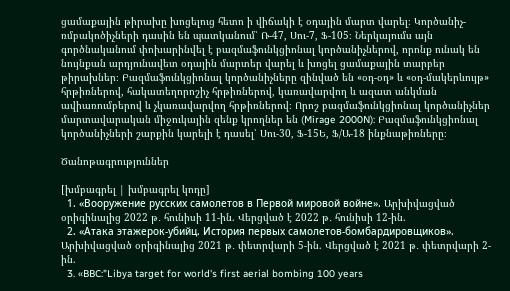ցամաքային թիրախը խոցելուց հետո ի վիճակի է օդային մարտ վարել։ Կործանիչ-ռմբակոծիչների դասին են պատկանում՝ Ռ-47, Սու-7, Ֆ-105։ Ներկայումս այն գործնականում փոխարինվել է բազմաֆունկցիոնալ կործանիչներով, որոնք ունակ են նույնքան արդյունավետ օդային մարտեր վարել և խոցել ցամաքային տարբեր թիրախներ։ Բազմաֆունկցիոնալ կործանիչները զինված են «օդ-օդ» և «օդ-մակերևույթ» հրթիռներով, հակատեղորոշիչ հրթիռներով, կառավարվող և ազատ անկման ավիառումբերով և չկառավարվող հրթիռներով։ Որոշ բազմաֆունկցիոնալ կործանիչներ մարտավարական միջուկային զենք կրողներ են (Mirage 2000N): Բազմաֆունկցիոնալ կործանիչների շարքին կարելի է դասել՝ Սու-30, Ֆ-15Ե, Ֆ/Ա-18 ինքնաթիռները։

Ծանոթագրություններ

[խմբագրել | խմբագրել կոդը]
  1. «Вооружение русских самолетов в Первой мировой войне». Արխիվացված օրիգինալից 2022 թ․ հունիսի 11-ին. Վերցված է 2022 թ․ հունիսի 12-ին.
  2. «Атака этажерок-убийц. История первых самолетов-бомбардировщиков». Արխիվացված օրիգինալից 2021 թ․ փետրվարի 5-ին. Վերցված է 2021 թ․ փետրվարի 2-ին.
  3. «BBC:"Libya target for world's first aerial bombing 100 years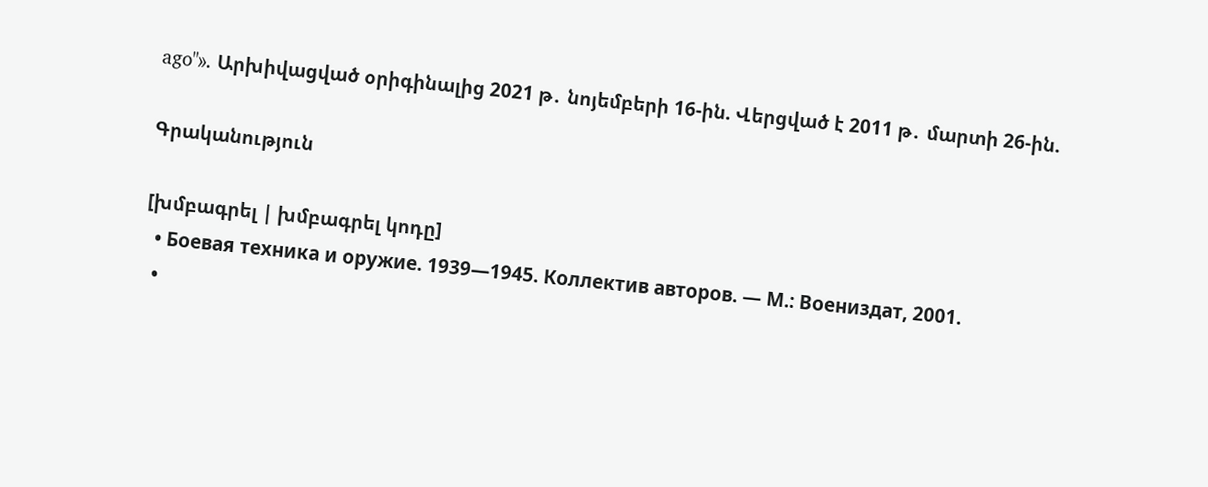ago"». Արխիվացված օրիգինալից 2021 թ․ նոյեմբերի 16-ին. Վերցված է 2011 թ․ մարտի 26-ին.

Գրականություն

[խմբագրել | խմբագրել կոդը]
  • Боевая техника и оружие. 1939—1945. Коллектив авторов. — М.: Воениздат, 2001.
  •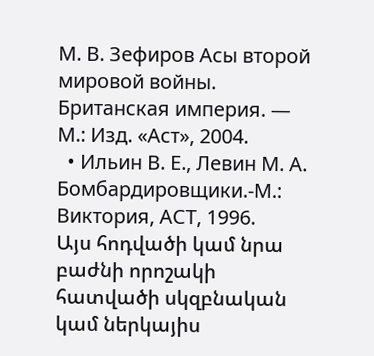М. В. Зефиров Асы второй мировой войны. Британская империя. — М.: Изд. «Аст», 2004.
  • Ильин В. Е., Левин М. А. Бомбардировщики.-М.: Виктория, АСТ, 1996.
Այս հոդվածի կամ նրա բաժնի որոշակի հատվածի սկզբնական կամ ներկայիս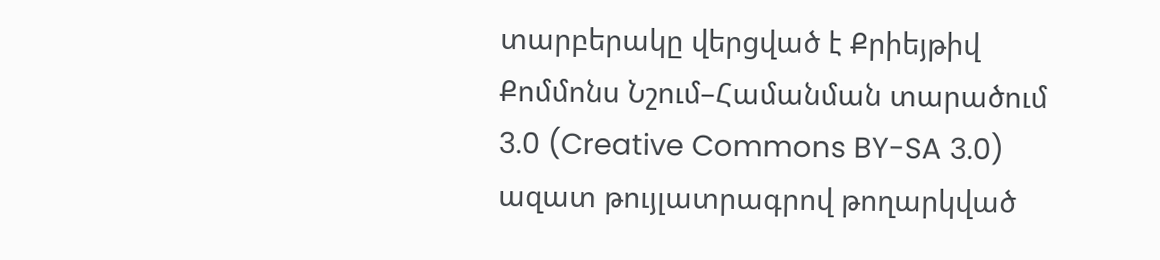տարբերակը վերցված է Քրիեյթիվ Քոմմոնս Նշում–Համանման տարածում 3.0 (Creative Commons BY-SA 3.0) ազատ թույլատրագրով թողարկված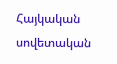Հայկական սովետական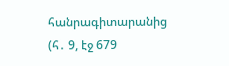հանրագիտարանից  (հ․ 9, էջ 679